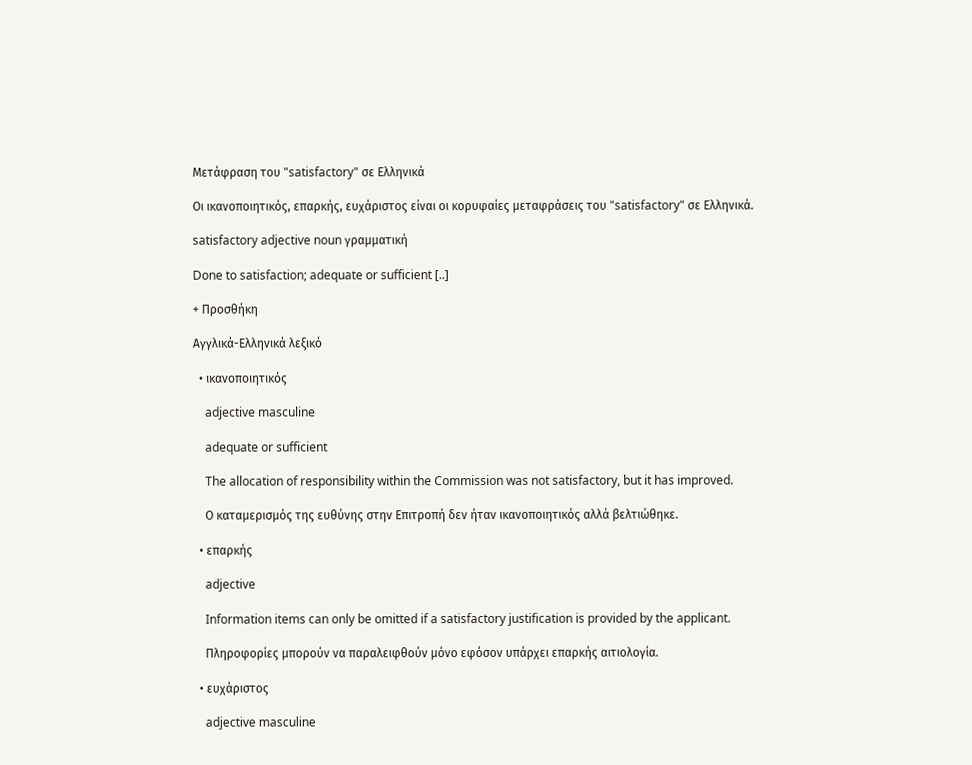Μετάφραση του "satisfactory" σε Ελληνικά

Οι ικανοποιητικός, επαρκής, ευχάριστος είναι οι κορυφαίες μεταφράσεις του "satisfactory" σε Ελληνικά.

satisfactory adjective noun γραμματική

Done to satisfaction; adequate or sufficient [..]

+ Προσθήκη

Αγγλικά-Ελληνικά λεξικό

  • ικανοποιητικός

    adjective masculine

    adequate or sufficient

    The allocation of responsibility within the Commission was not satisfactory, but it has improved.

    Ο καταμερισμός της ευθύνης στην Επιτροπή δεν ήταν ικανοποιητικός αλλά βελτιώθηκε.

  • επαρκής

    adjective

    Information items can only be omitted if a satisfactory justification is provided by the applicant.

    Πληροφορίες μπορούν να παραλειφθούν μόνο εφόσον υπάρχει επαρκής αιτιολογία.

  • ευχάριστος

    adjective masculine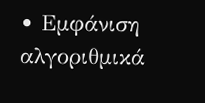• Εμφάνιση αλγοριθμικά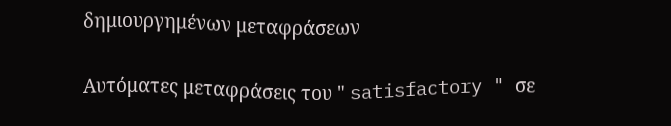δημιουργημένων μεταφράσεων

Αυτόματες μεταφράσεις του " satisfactory " σε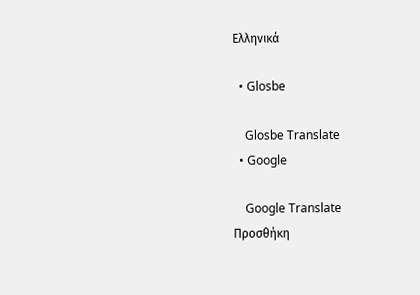Ελληνικά

  • Glosbe

    Glosbe Translate
  • Google

    Google Translate
Προσθήκη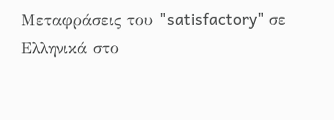Μεταφράσεις του "satisfactory" σε Ελληνικά στο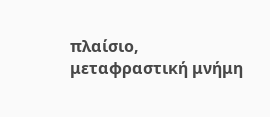πλαίσιο, μεταφραστική μνήμη